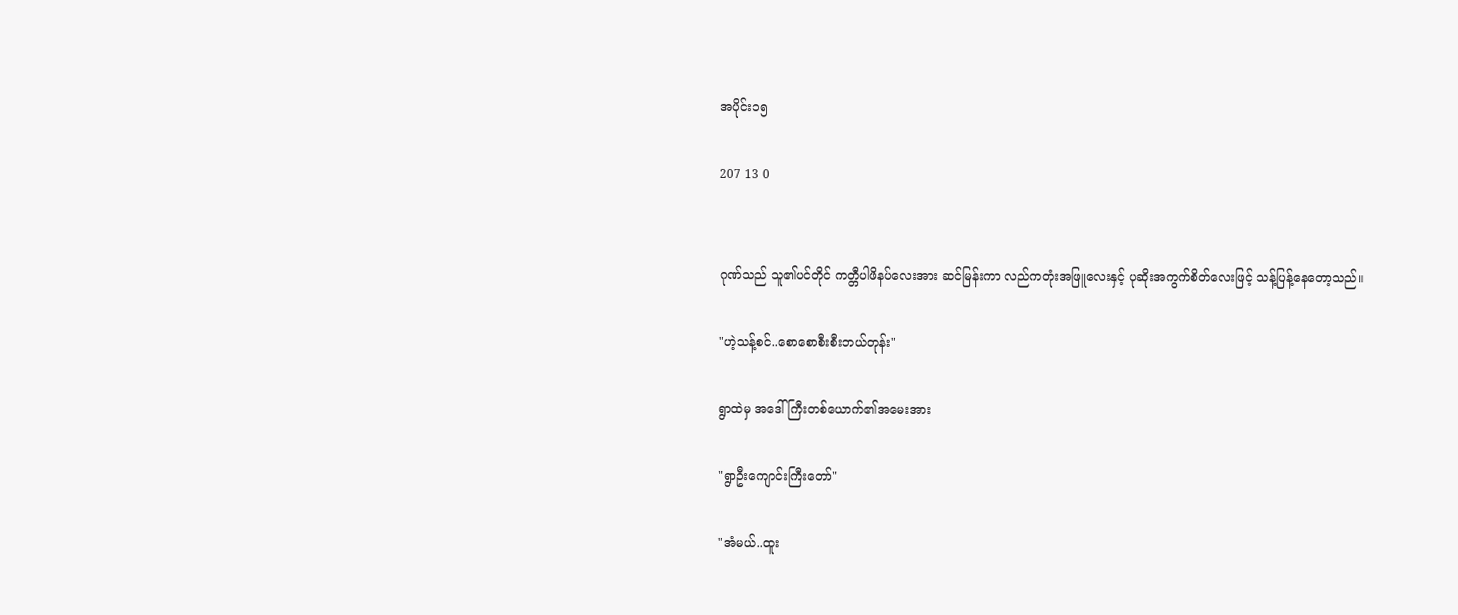အပိုင်း၁၅

207 13 0


ဂုဏ်သည် သူ၏ပင်တိုင် ကတ္တီပါဖိနပ်လေးအား ဆင်မြန်းကာ လည်ကတုံးအဖြူလေးနှင့် ပုဆိုးအကွက်စိတ်လေးဖြင့် သန့်ပြန့်နေတော့သည်။

"ဟဲ့သန့်စင်..စောစောစီးစီးဘယ်တုန်း"

ရွာထဲမှ အဒေါ်ကြီးတစ်ယောက်၏အမေးအား

"ရွာဦးကျောင်းကြီးတော်"

"အံမယ်..ထူး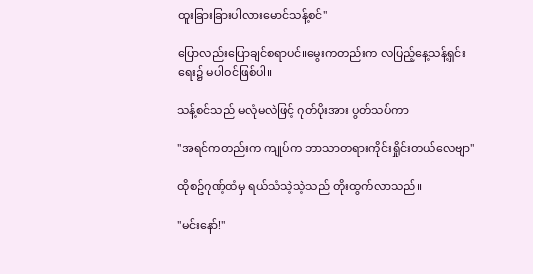ထူးခြားခြားပါလားမောင်သန့်စင်"

ပြောလည်းပြောချင်စရာပင်။မွေးကတည်းက လပြည့်နေ့သန့်ရှင်းရေး၌ မပါဝင်ဖြစ်ပါ။

သန့်စင်သည် မလုံမလဲဖြင့် ဂုတ်ပိုးအား ပွတ်သပ်ကာ

"အရင်ကတည်းက ကျုပ်က ဘာသာတရားကိုင်းရှိုင်းတယ်လေဗျာ"

ထိုစဥ်ဂုဏ့်ထံမှ ရယ်သံသဲ့သဲ့သည် တိုးထွက်လာသည်။

"မင်းနော်!"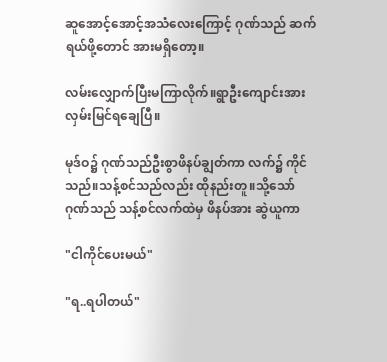ဆူအောင့်အောင့်အသံလေးကြောင့် ဂုဏ်သည် ဆက်ရယ်ဖို့တောင် အားမရှိတော့။

လမ်းလျှောက်ပြီးမကြာလိုက်။ရွာဦးကျောင်းအား လှမ်းမြင်ရချေပြီ။

မုဒ်ဝ၌ ဂုဏ်သည်ဦးစွာဖိနပ်ချွတ်ကာ လက်၌ ကိုင်သည်။သန့်စင်သည်လည်း ထိုနည်းတူ။သို့သော် ဂုဏ်သည် သန့်စင်လက်ထဲမှ ဖိနပ်အား ဆွဲယူကာ

"ငါကိုင်ပေးမယ်"

"ရ..ရပါတယ်"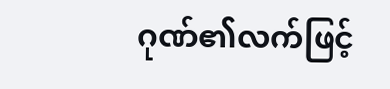ဂုဏ်၏လက်ဖြင့်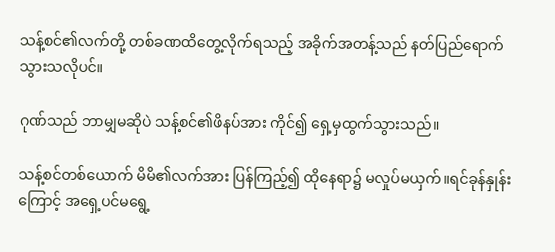သန့်စင်၏လက်တို့ တစ်ခဏထိတွေ့လိုက်ရသည့် အခိုက်အတန့်သည် နတ်ပြည်ရောက်သွားသလိုပင်။

ဂုဏ်သည် ဘာမျှမဆိုပဲ သန့်စင်၏ဖိနပ်အား ကိုင်၍ ရှေ့မှထွက်သွားသည်။

သန့်စင်တစ်ယောက် မိမိ၏လက်အား ပြန်ကြည့်၍ ထိုနေရာ၌ မလှုပ်မယှက်။ရင်ခုန်နှုန်းကြောင့် အရှေ့ပင်မရွေ့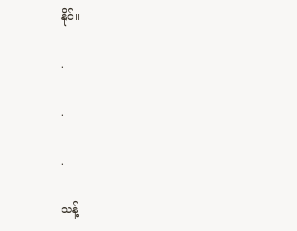နိုင်။

.

.

.

သန့်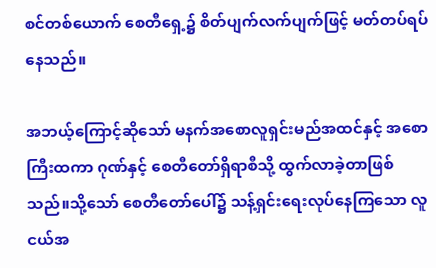စင်တစ်ယောက် စေတီရှေ့၌ စိတ်ပျက်လက်ပျက်ဖြင့် မတ်တပ်ရပ်နေသည်။

အဘယ့်ကြောင့်ဆိုသော် မနက်အစောလူရှင်းမည်အထင်နှင့် အစောကြီးထကာ ဂုဏ်နှင့် စေတီတော်ရှိရာစီသို့ ထွက်လာခဲ့တာဖြစ်သည်။သို့သော် စေတီတော်ပေါ်၌ သန့်ရှင်းရေးလုပ်နေကြသော လူငယ်အ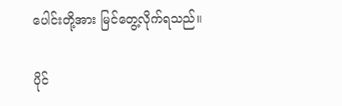ပေါင်းတို့အား မြင်တွေ့လိုက်ရသည်။

ပိုင်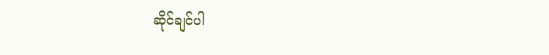ဆိုင်ချင်ပါ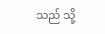သည် သို့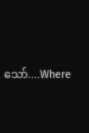သော်....Where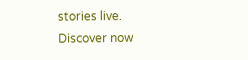stories live. Discover now